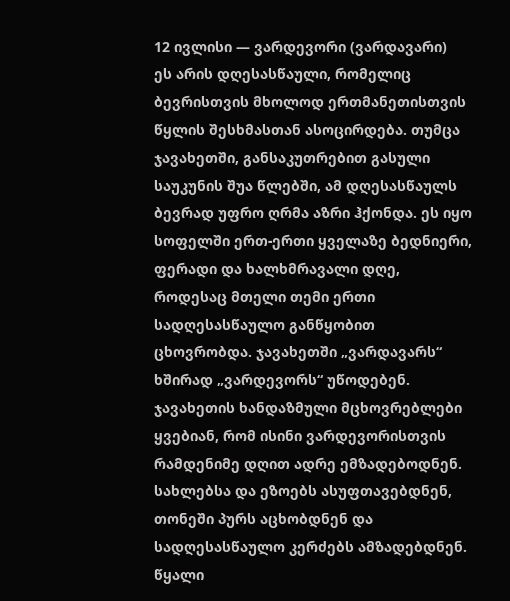12 ივლისი — ვარდევორი (ვარდავარი)
ეს არის დღესასწაული, რომელიც ბევრისთვის მხოლოდ ერთმანეთისთვის წყლის შესხმასთან ასოცირდება. თუმცა ჯავახეთში, განსაკუთრებით გასული საუკუნის შუა წლებში, ამ დღესასწაულს ბევრად უფრო ღრმა აზრი ჰქონდა. ეს იყო სოფელში ერთ-ერთი ყველაზე ბედნიერი, ფერადი და ხალხმრავალი დღე, როდესაც მთელი თემი ერთი სადღესასწაულო განწყობით ცხოვრობდა. ჯავახეთში „ვარდავარს“ ხშირად „ვარდევორს“ უწოდებენ.
ჯავახეთის ხანდაზმული მცხოვრებლები ყვებიან, რომ ისინი ვარდევორისთვის რამდენიმე დღით ადრე ემზადებოდნენ. სახლებსა და ეზოებს ასუფთავებდნენ, თონეში პურს აცხობდნენ და სადღესასწაულო კერძებს ამზადებდნენ. წყალი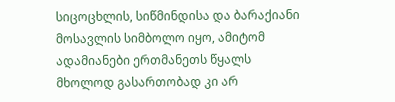სიცოცხლის, სიწმინდისა და ბარაქიანი მოსავლის სიმბოლო იყო, ამიტომ ადამიანები ერთმანეთს წყალს მხოლოდ გასართობად კი არ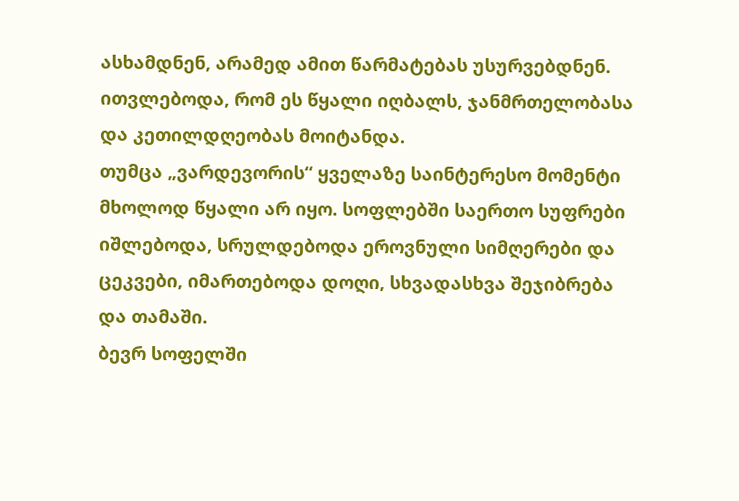ასხამდნენ, არამედ ამით წარმატებას უსურვებდნენ. ითვლებოდა, რომ ეს წყალი იღბალს, ჯანმრთელობასა და კეთილდღეობას მოიტანდა.
თუმცა „ვარდევორის“ ყველაზე საინტერესო მომენტი მხოლოდ წყალი არ იყო. სოფლებში საერთო სუფრები იშლებოდა, სრულდებოდა ეროვნული სიმღერები და ცეკვები, იმართებოდა დოღი, სხვადასხვა შეჯიბრება და თამაში.
ბევრ სოფელში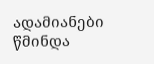ადამიანები წმინდა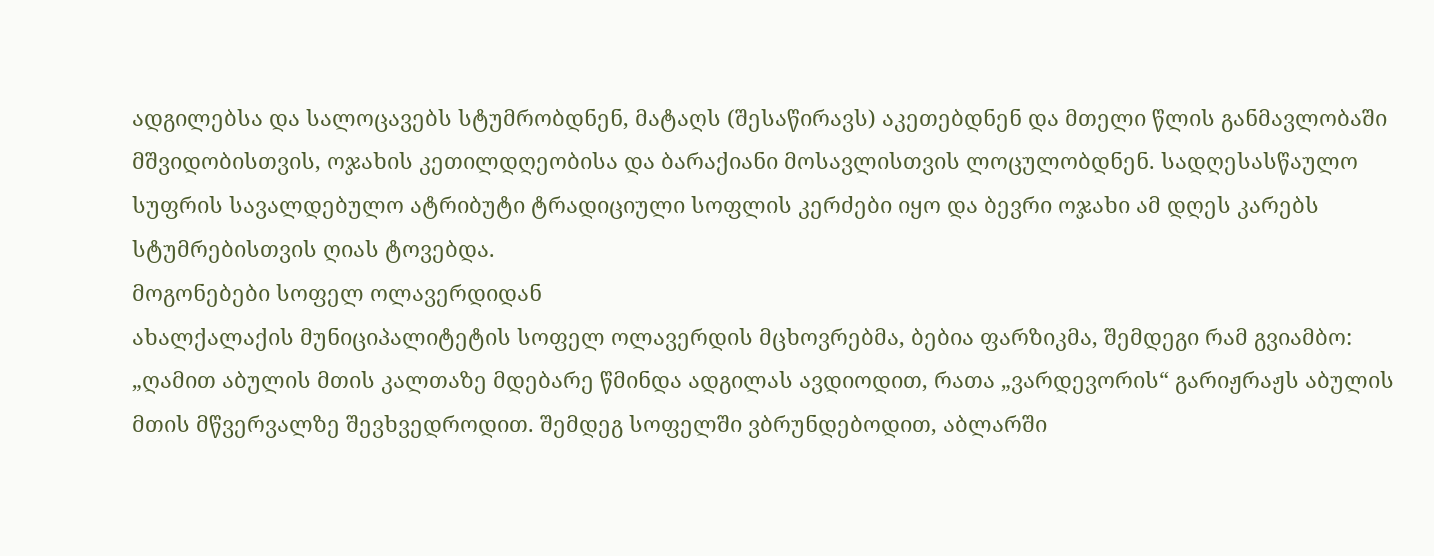ადგილებსა და სალოცავებს სტუმრობდნენ, მატაღს (შესაწირავს) აკეთებდნენ და მთელი წლის განმავლობაში მშვიდობისთვის, ოჯახის კეთილდღეობისა და ბარაქიანი მოსავლისთვის ლოცულობდნენ. სადღესასწაულო სუფრის სავალდებულო ატრიბუტი ტრადიციული სოფლის კერძები იყო და ბევრი ოჯახი ამ დღეს კარებს სტუმრებისთვის ღიას ტოვებდა.
მოგონებები სოფელ ოლავერდიდან
ახალქალაქის მუნიციპალიტეტის სოფელ ოლავერდის მცხოვრებმა, ბებია ფარზიკმა, შემდეგი რამ გვიამბო:
„ღამით აბულის მთის კალთაზე მდებარე წმინდა ადგილას ავდიოდით, რათა „ვარდევორის“ გარიჟრაჟს აბულის მთის მწვერვალზე შევხვედროდით. შემდეგ სოფელში ვბრუნდებოდით, აბლარში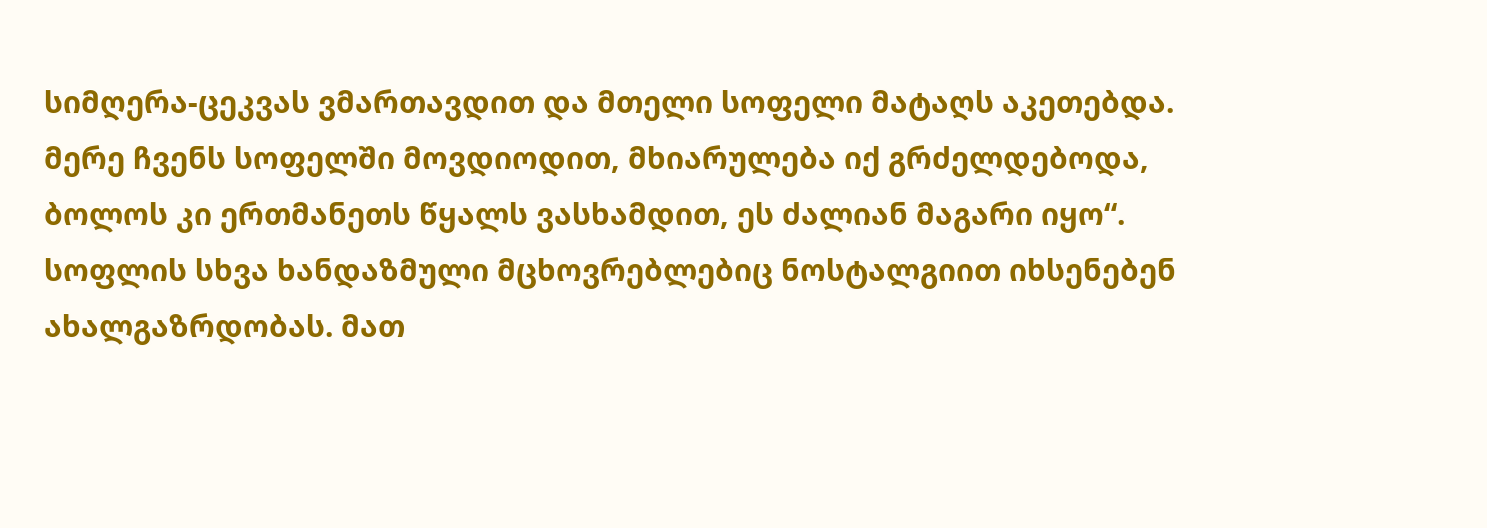სიმღერა-ცეკვას ვმართავდით და მთელი სოფელი მატაღს აკეთებდა. მერე ჩვენს სოფელში მოვდიოდით, მხიარულება იქ გრძელდებოდა, ბოლოს კი ერთმანეთს წყალს ვასხამდით, ეს ძალიან მაგარი იყო“.
სოფლის სხვა ხანდაზმული მცხოვრებლებიც ნოსტალგიით იხსენებენ ახალგაზრდობას. მათ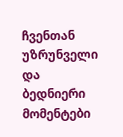ჩვენთან უზრუნველი და ბედნიერი მომენტები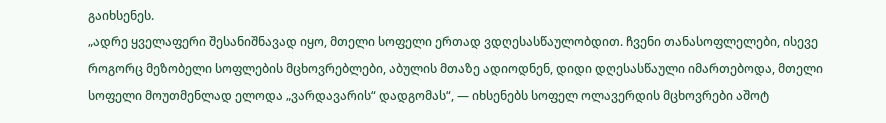გაიხსენეს.
„ადრე ყველაფერი შესანიშნავად იყო, მთელი სოფელი ერთად ვდღესასწაულობდით. ჩვენი თანასოფლელები, ისევე როგორც მეზობელი სოფლების მცხოვრებლები, აბულის მთაზე ადიოდნენ, დიდი დღესასწაული იმართებოდა, მთელი სოფელი მოუთმენლად ელოდა „ვარდავარის“ დადგომას“, — იხსენებს სოფელ ოლავერდის მცხოვრები აშოტ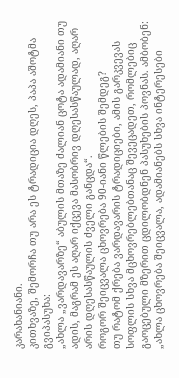კარახანიანი.
კითხვაზე, შემორჩა თუ არა ეს ტრადიცია დღეს, პაპა აშოტმა გვიპასუხა:
„ახლა „ვარდავარზე“ აბულის მთაზე ძალიან ცოტა ადამიანი თუ ადის, მაგრამ ეს აღარ იქცევა მასობრივ დღესასწაულად, აღარ არის დღესასწაულის ძველი განცდა“.
როგორ შეიცვალა ცხოვრება 90-იანი წლების შემდეგ?
თუ რატომ ქრება ვარდავარის ტრადიციები, ამის გარკვევას სოფლის სხვა მცხოვრებლებთანაც შევეცადეთ, რომლებიც გაოცებული მზერით ცდილობდნენ პასუხების პოვნას. ამბობენ: „ახლა ცხოვრება შეიცვალა, ადამიანებს სხვა ინტერესები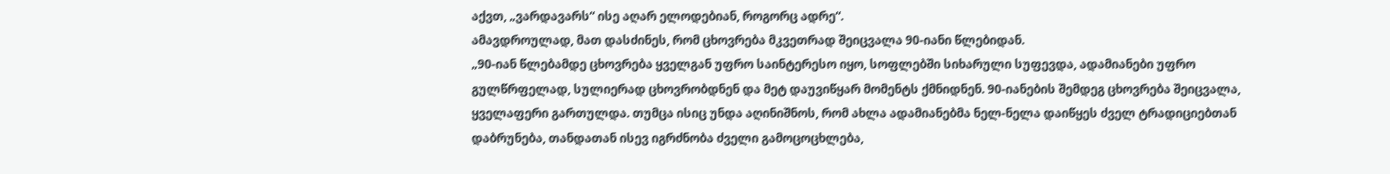აქვთ, „ვარდავარს“ ისე აღარ ელოდებიან, როგორც ადრე“.
ამავდროულად, მათ დასძინეს, რომ ცხოვრება მკვეთრად შეიცვალა 90-იანი წლებიდან.
„90-იან წლებამდე ცხოვრება ყველგან უფრო საინტერესო იყო, სოფლებში სიხარული სუფევდა, ადამიანები უფრო გულწრფელად, სულიერად ცხოვრობდნენ და მეტ დაუვიწყარ მომენტს ქმნიდნენ. 90-იანების შემდეგ ცხოვრება შეიცვალა, ყველაფერი გართულდა. თუმცა ისიც უნდა აღინიშნოს, რომ ახლა ადამიანებმა ნელ-ნელა დაიწყეს ძველ ტრადიციებთან დაბრუნება, თანდათან ისევ იგრძნობა ძველი გამოცოცხლება,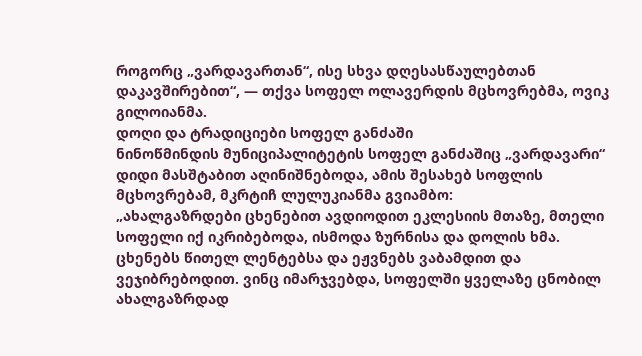როგორც „ვარდავართან“, ისე სხვა დღესასწაულებთან დაკავშირებით“, — თქვა სოფელ ოლავერდის მცხოვრებმა, ოვიკ გილოიანმა.
დოღი და ტრადიციები სოფელ განძაში
ნინოწმინდის მუნიციპალიტეტის სოფელ განძაშიც „ვარდავარი“ დიდი მასშტაბით აღინიშნებოდა, ამის შესახებ სოფლის მცხოვრებამ, მკრტიჩ ლულუკიანმა გვიამბო:
„ახალგაზრდები ცხენებით ავდიოდით ეკლესიის მთაზე, მთელი სოფელი იქ იკრიბებოდა, ისმოდა ზურნისა და დოლის ხმა. ცხენებს წითელ ლენტებსა და ეჟვნებს ვაბამდით და ვეჯიბრებოდით. ვინც იმარჯვებდა, სოფელში ყველაზე ცნობილ ახალგაზრდად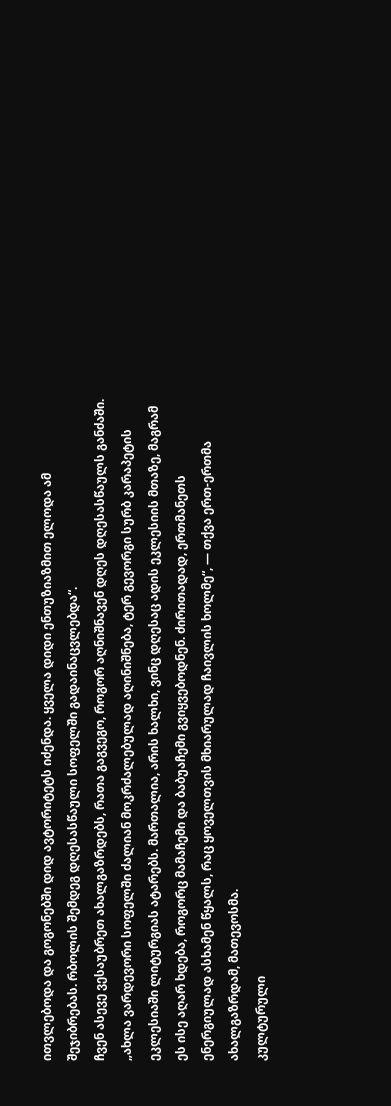ითვლებოდა და გოგონებში დიდ ავტორიტეტს იძენდა. ყველა დიდი ენთუზიაზმით ელოდა ამ შეჯიბრებას. რბოლის შემდეგ დღესასწაული სოფელში გადაინაცვლებდა“.
ჩვენ ასევე ვესაუბრეთ ახალგაზრდებს, რათა გაგვეგო, როგორ აღნიშნავენ დღეს დღესასწაულს განძაში.
„ახლა ვარდევორი სოფელში ძალიან მოკრძალებულად აღინიშნება, ტერ გევორგი სურბ კარაპეტის ეკლესიაში ლიტურგიას ატარებს. მართალია, არის ხალხი, ვინც დღესაც ადის ეკლესიის მთაზე, მაგრამ ეს ისე აღარ ხდება, როგორც მამაჩემი და ბაბუაჩემი გვიყვებოდნენ. ძირითადად, ერთმანეთს ენერგიულად ასხამენ წყალს, რაც ყოველთვის მხიარულად ჩაივლის ხოლმე“, — თქვა ერთ-ერთმა ახალგაზრდამ, მათევოსმა.
კულტურული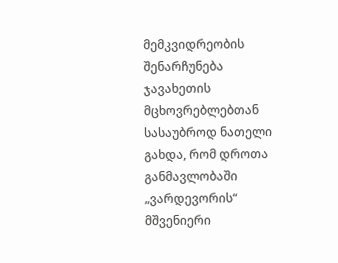მემკვიდრეობის შენარჩუნება
ჯავახეთის მცხოვრებლებთან სასაუბროდ ნათელი გახდა, რომ დროთა განმავლობაში „ვარდევორის“ მშვენიერი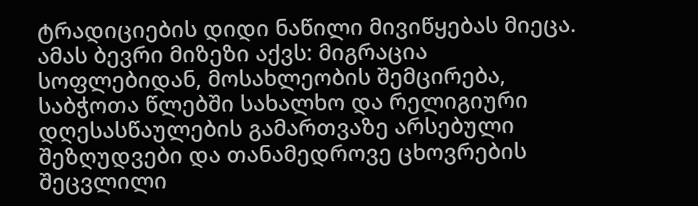ტრადიციების დიდი ნაწილი მივიწყებას მიეცა. ამას ბევრი მიზეზი აქვს: მიგრაცია სოფლებიდან, მოსახლეობის შემცირება, საბჭოთა წლებში სახალხო და რელიგიური დღესასწაულების გამართვაზე არსებული შეზღუდვები და თანამედროვე ცხოვრების შეცვლილი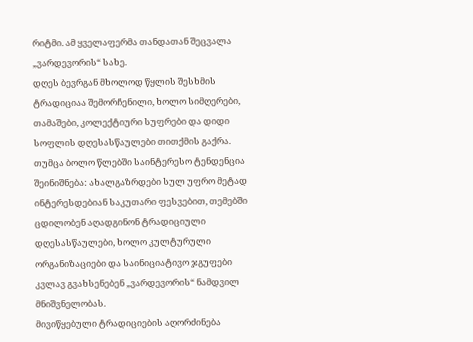რიტმი. ამ ყველაფერმა თანდათან შეცვალა „ვარდევორის“ სახე.
დღეს ბევრგან მხოლოდ წყლის შესხმის ტრადიციაა შემორჩენილი, ხოლო სიმღერები, თამაშები, კოლექტიური სუფრები და დიდი სოფლის დღესასწაულები თითქმის გაქრა.
თუმცა ბოლო წლებში საინტერესო ტენდენცია შეინიშნება: ახალგაზრდები სულ უფრო მეტად ინტერესდებიან საკუთარი ფესვებით, თემებში ცდილობენ აღადგინონ ტრადიციული დღესასწაულები, ხოლო კულტურული ორგანიზაციები და საინიციატივო ჯგუფები კვლავ გვახსენებენ „ვარდევორის“ ნამდვილ მნიშვნელობას.
მივიწყებული ტრადიციების აღორძინება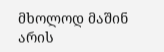მხოლოდ მაშინ არის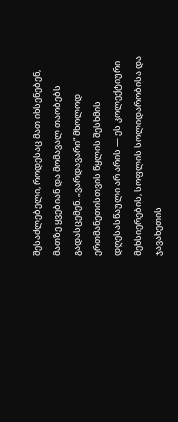შესაძლებელი, როდესაც მათ იხსენებენ, მათზე ყვებიან და მომავალ თაობებს გადასცემენ. „ვარდავარი“ მხოლოდ ერთმანეთისთვის წყლის შესხმის დღესასწაული არ არის — ეს კოლექტიური მეხსიერების, სოფლის სოლიდარობისა და ჯავახეთის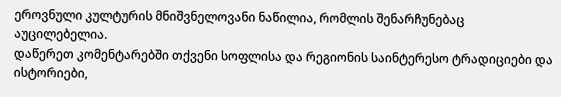ეროვნული კულტურის მნიშვნელოვანი ნაწილია, რომლის შენარჩუნებაც აუცილებელია.
დაწერეთ კომენტარებში თქვენი სოფლისა და რეგიონის საინტერესო ტრადიციები და ისტორიები,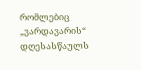რომლებიც „ვარდავარის“ დღესასწაულს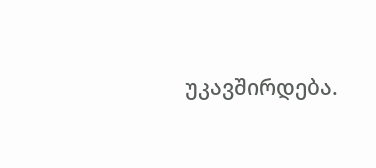უკავშირდება.